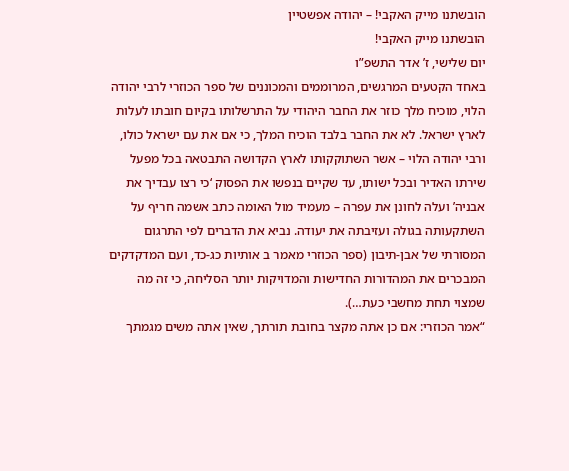הובשתנו מייק האקבי! – יהודה אפשטיין
הובשתנו מייק האקבי!
יום שלישי, ז’ אדר התשפ”ו
באחד הקטעים המרגשים, המרוממים והמכוננים של ספר הכוזרי לרבי יהודה הלוי, מוכיח מלך כוזר את החבר היהודי על התרשלותו בקיום חובתו לעלות לארץ ישראל. לא את החבר בלבד הוכיח המלך, כי אם את עם ישראל כולו, ורבי יהודה הלוי – אשר השתוקקותו לארץ הקדושה התבטאה בכל מפעל שירתו האדיר ובכל ישותו, עד שקיים בנפשו את הפסוק ‘כי רצו עבדיך את אבניה’ ועלה לחונן את עפרה – מעמיד מול האומה כתב אשמה חריף על השתקעותה בגולה ועזיבתה את יעודה. נביא את הדברים לפי התרגום המסורתי של אבן-תיבון (ספר הכוזרי מאמר ב אותיות כג-כד, ועם המדקדקים המבכרים את המהדורות החדישות והמדויקות יותר הסליחה, כי זה מה שמצוי תחת מחשבי כעת…).
“אמר הכוזרי: אם כן אתה מקצר בחובת תורתך, שאין אתה משים מגמתך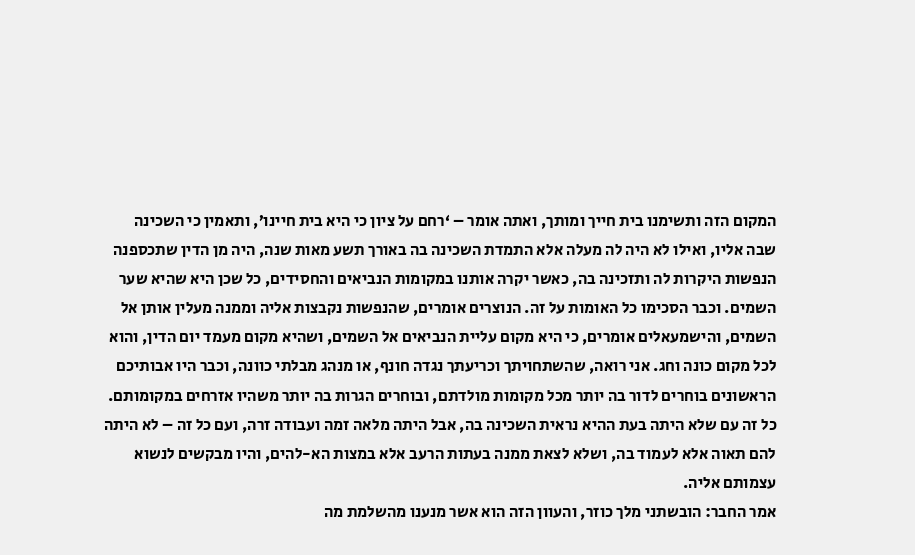המקום הזה ותשימנו בית חייך ומותך, ואתה אומר – ‘רחם על ציון כי היא בית חיינו’, ותאמין כי השכינה שבה אליו, ואילו לא היה לה מעלה אלא התמדת השכינה בה באורך תשע מאות שנה, היה מן הדין שתכספנה הנפשות היקרות לה ותזכינה בה, כאשר יקרה אותנו במקומות הנביאים והחסידים, כל שכן היא שהיא שער השמים. וכבר הסכימו כל האומות על זה. הנוצרים אומרים, שהנפשות נקבצות אליה וממנה מעלין אותן אל השמים, והישמעאלים אומרים, כי היא מקום עליית הנביאים אל השמים, ושהיא מקום מעמד יום הדין, והוא לכל מקום כונה וחג. אני רואה, שהשתחויתך וכריעתך נגדה חונף, או מנהג מבלתי כוונה, וכבר היו אבותיכם הראשונים בוחרים לדור בה יותר מכל מקומות מולדתם, ובוחרים הגרות בה יותר משהיו אזרחים במקומותם. כל זה עם שלא היתה בעת ההיא נראית השכינה בה, אבל היתה מלאה זמה ועבודה זרה, ועם כל זה – לא היתה להם תאוה אלא לעמוד בה, ושלא לצאת ממנה בעתות הרעב אלא במצות הא-להים, והיו מבקשים לנשוא עצמותם אליה.
אמר החבר: הובשתני מלך כוזר, והעוון הזה הוא אשר מנענו מהשלמת מה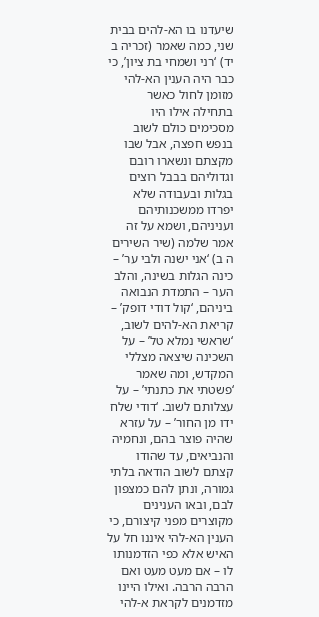שיעדנו בו הא-להים בבית שני, כמה שאמר (זכריה ב יד) ‘רני ושמחי בת ציון’, כי כבר היה הענין הא-להי מזומן לחול כאשר בתחילה אילו היו מסכימים כולם לשוב בנפש חפצה, אבל שבו מקצתם ונשארו רובם וגדוליהם בבבל רוצים בגלות ובעבודה שלא יפרדו ממשכנותיהם ועניניהם, ושמא על זה אמר שלמה (שיר השירים ה ב) ‘אני ישנה ולבי ער’ – כינה הגלות בשינה, והלב הער – התמדת הנבואה ביניהם, ‘קול דודי דופק’ – קריאת הא-להים לשוב, ‘שראשי נמלא טל’ – על השכינה שיצאה מצללי המקדש, ומה שאמר ‘פשטתי את כתנתי’ – על עצלותם לשוב. ‘דודי שלח ידו מן החור’ – על עזרא שהיה פוצר בהם, ונחמיה והנביאים, עד שהודו קצתם לשוב הודאה בלתי גמורה, ונתן להם כמצפון לבם, ובאו הענינים מקוצרים מפני קיצורם, כי הענין הא-להי איננו חל על האיש אלא כפי הזדמנותו לו – אם מעט מעט ואם הרבה הרבה. ואילו היינו מזדמנים לקראת א-להי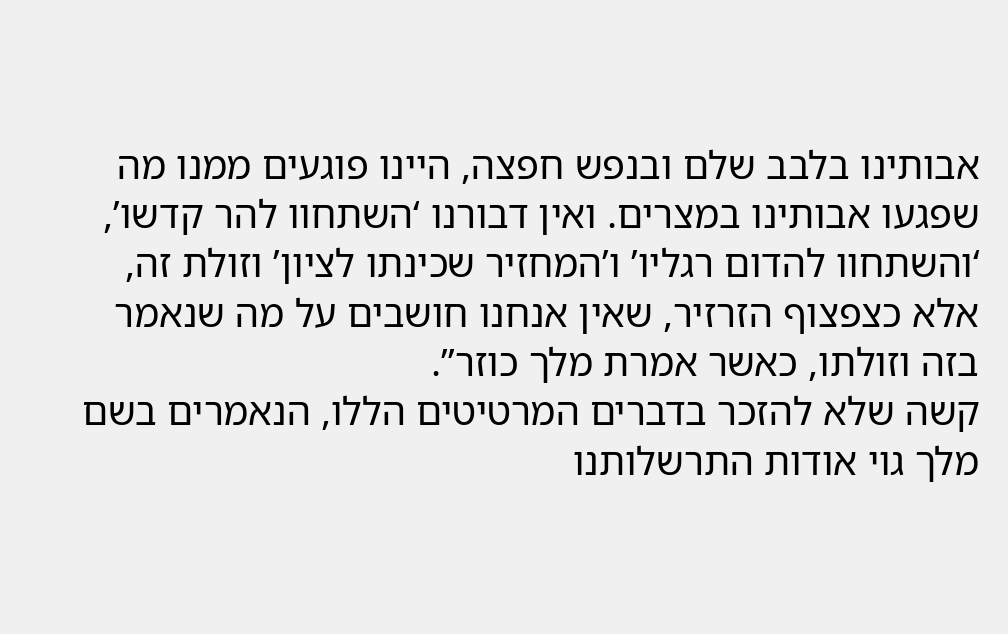אבותינו בלבב שלם ובנפש חפצה, היינו פוגעים ממנו מה שפגעו אבותינו במצרים. ואין דבורנו ‘השתחוו להר קדשו’, ‘והשתחוו להדום רגליו’ ו’המחזיר שכינתו לציון’ וזולת זה, אלא כצפצוף הזרזיר, שאין אנחנו חושבים על מה שנאמר בזה וזולתו, כאשר אמרת מלך כוזר”.
קשה שלא להזכר בדברים המרטיטים הללו, הנאמרים בשם מלך גוי אודות התרשלותנו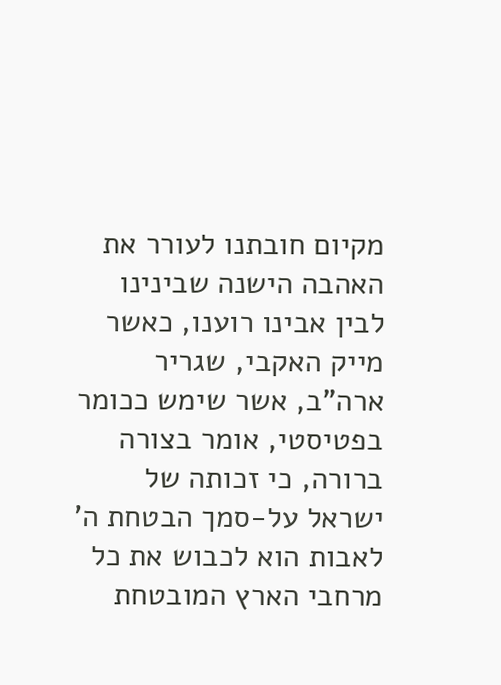מקיום חובתנו לעורר את האהבה הישנה שבינינו לבין אבינו רוענו, כאשר מייק האקבי, שגריר ארה”ב, אשר שימש ככומר בפטיסטי, אומר בצורה ברורה, כי זכותה של ישראל על-סמך הבטחת ה’ לאבות הוא לכבוש את כל מרחבי הארץ המובטחת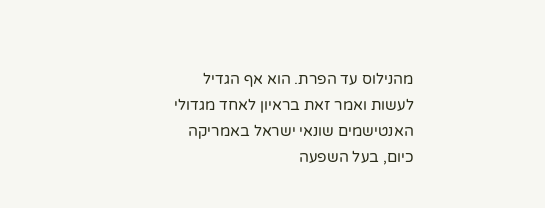מהנילוס עד הפרת. הוא אף הגדיל לעשות ואמר זאת בראיון לאחד מגדולי האנטישמים שונאי ישראל באמריקה כיום, בעל השפעה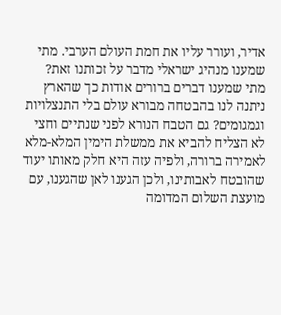אדיר, ועורר עליו את חמת העולם הערבי. מתי שמענו מנהיג ישראלי מדבר על זכותנו זאת? מתי שמענו דברים ברורים אודות כך שהארץ ניתנה לנו בהבטחה מבורא עולם בלי התנצלויות וגמגומים? גם הטבח הנורא לפני שנתיים וחצי לא הצליח להביא את ממשלת הימין המלא-מלא לאמירה ברורה, ולפיה עזה היא חלק מאותו יעוד שהובטח לאבותינו, ולכן הגענו לאן שהגענו, עם מועצת השלום המדומה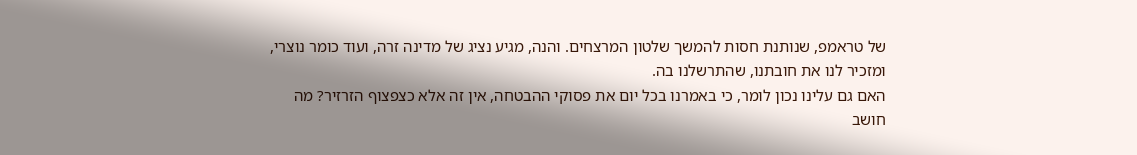של טראמפ, שנותנת חסות להמשך שלטון המרצחים. והנה, מגיע נציג של מדינה זרה, ועוד כומר נוצרי, ומזכיר לנו את חובתנו, שהתרשלנו בה.
האם גם עלינו נכון לומר, כי באמרנו בכל יום את פסוקי ההבטחה, אין זה אלא כצפצוף הזרזיר? מה חושב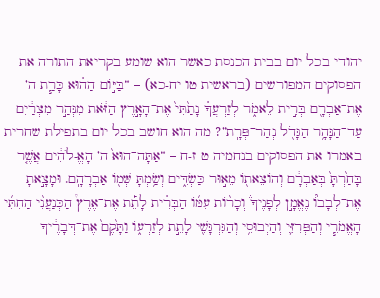יהודי בכל יום בבית הכנסת כאשר הוא שומע בקריאת התורה את הפסוקים המפורשים (בראשית טו יח-כא) – “בַּיּ֣וֹם הַה֗וּא כָּרַ֧ת ה’ אֶת־אַבְרָ֖ם בְּרִ֣ית לֵאמֹ֑ר לְזַרְעֲךָ֗ נָתַ֙תִּי֙ אֶת־הָאָ֣רֶץ הַזֹּ֔את מִנְּהַ֣ר מִצְרַ֔יִם עַד־הַנָּהָ֥ר הַגָּדֹ֖ל נְהַר־פְּרָֽת”? מה הוא חושב בכל יום בתפילת שחרית באמרו את הפסוקים בנחמיה ט ז-ח – “אַתָּה־הוּא֙ ה’ הָאֱ-לֹהִ֔ים אֲשֶׁ֤ר בָּחַ֙רְתָּ֙ בְּאַבְרָ֔ם וְהוֹצֵאת֖וֹ מֵא֣וּר כַּשְׂדִּ֑ים וְשַׂ֥מְתָּ שְּׁמ֖וֹ אַבְרָהָֽם. וּמָצָ֣אתָ אֶת־לְבָבוֹ֘ נֶאֱמָ֣ן לְפָנֶיךָ֒ וְכָר֨וֹת עִמּ֜וֹ הַבְּרִ֗ית לָתֵ֡ת אֶת־אֶרֶץ֩ הַכְּנַעֲנִ֨י הַחִתִּ֜י הָאֱמֹרִ֧י וְהַפְּרִזִּ֛י וְהַיְבוּסִ֥י וְהַגִּרְגָּשִׁ֖י לָתֵ֣ת לְזַרְע֑וֹ וַתָּ֙קֶם֙ אֶת־דְּבָרֶ֔יךָ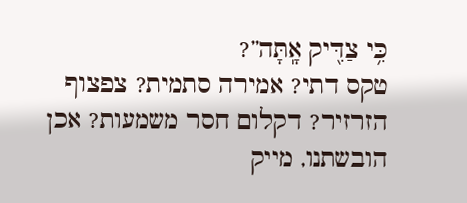כִּ֥י צַדִּ֖יק אָֽתָּה”?
טקס דתי? אמירה סתמית? צפצוף הזרזיר? דקלום חסר משמעות? אכן הובשתנו, מייק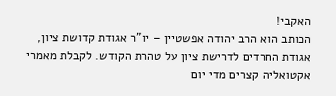האקבי!
הכותב הוא הרב יהודה אפשטיין – יו”ר אגודת קדושת ציון, אגודת החרדים לדרישת ציון על טהרת הקודש. לקבלת מאמרי אקטואליה קצרים מדי יום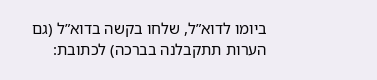ביומו לדוא”ל, שלחו בקשה בדוא”ל (גם הערות תתקבלנה בברכה) לכתובת: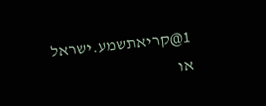1@קריאתשמע.ישראל
או